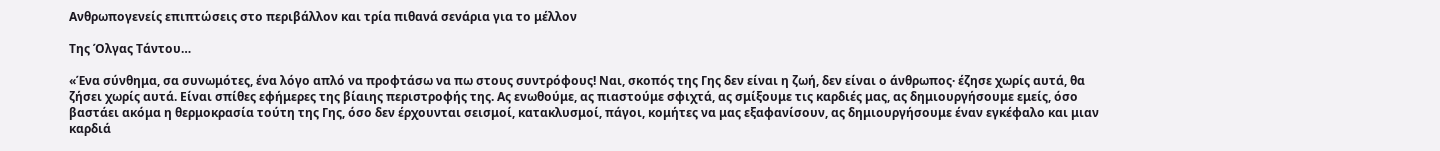Ανθρωπογενείς επιπτώσεις στο περιβάλλον και τρία πιθανά σενάρια για το μέλλον

Της Όλγας Τάντου…

«Ένα σύνθημα, σα συνωμότες, ένα λόγο απλό να προφτάσω να πω στους συντρόφους! Ναι, σκοπός της Γης δεν είναι η ζωή, δεν είναι ο άνθρωπος· έζησε χωρίς αυτά, θα ζήσει χωρίς αυτά. Είναι σπίθες εφήμερες της βίαιης περιστροφής της. Ας ενωθούμε, ας πιαστούμε σφιχτά, ας σμίξουμε τις καρδιές μας, ας δημιουργήσουμε εμείς, όσο βαστάει ακόμα η θερμοκρασία τούτη της Γης, όσο δεν έρχουνται σεισμοί, κατακλυσμοί, πάγοι, κομήτες να μας εξαφανίσουν, ας δημιουργήσουμε έναν εγκέφαλο και μιαν καρδιά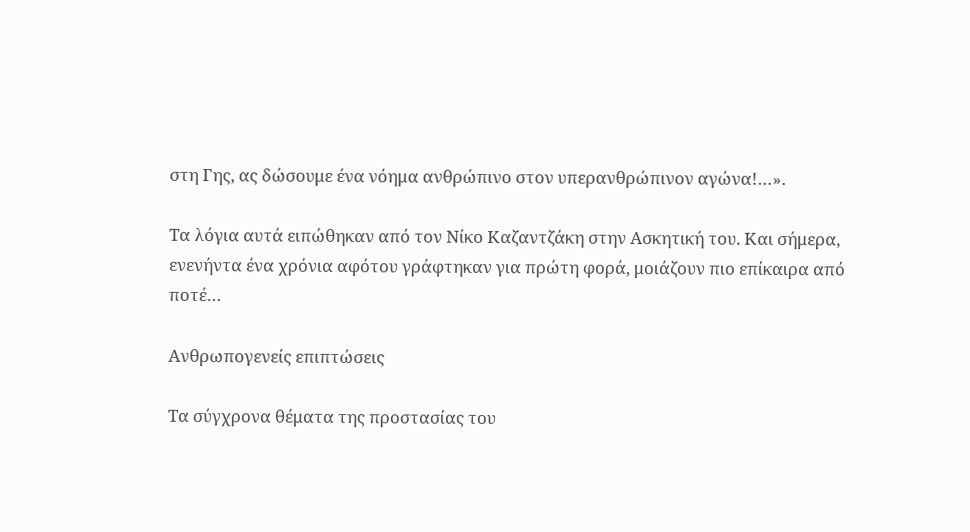στη Γης, ας δώσουμε ένα νόημα ανθρώπινο στον υπερανθρώπινον αγώνα!…».

Τα λόγια αυτά ειπώθηκαν από τον Νίκο Καζαντζάκη στην Ασκητική του. Και σήμερα, ενενήντα ένα χρόνια αφότου γράφτηκαν για πρώτη φορά, μοιάζουν πιο επίκαιρα από ποτέ…

Ανθρωπογενείς επιπτώσεις

Τα σύγχρονα θέματα της προστασίας του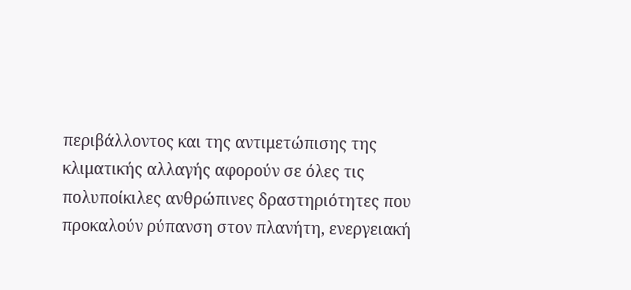περιβάλλοντος και της αντιμετώπισης της κλιματικής αλλαγής αφορούν σε όλες τις πολυποίκιλες ανθρώπινες δραστηριότητες που προκαλούν ρύπανση στον πλανήτη, ενεργειακή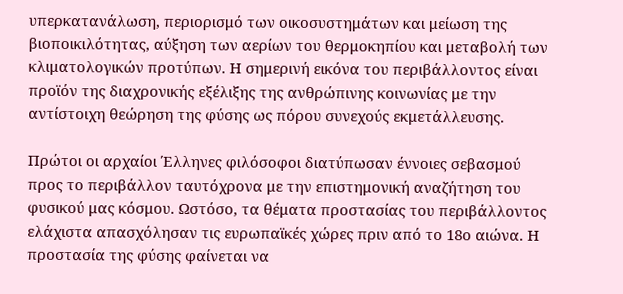υπερκατανάλωση, περιορισμό των οικοσυστημάτων και μείωση της βιοποικιλότητας, αύξηση των αερίων του θερμοκηπίου και μεταβολή των κλιματολογικών προτύπων. Η σημερινή εικόνα του περιβάλλοντος είναι προϊόν της διαχρονικής εξέλιξης της ανθρώπινης κοινωνίας με την αντίστοιχη θεώρηση της φύσης ως πόρου συνεχούς εκμετάλλευσης.

Πρώτοι οι αρχαίοι Έλληνες φιλόσοφοι διατύπωσαν έννοιες σεβασμού προς το περιβάλλον ταυτόχρονα με την επιστημονική αναζήτηση του φυσικού μας κόσμου. Ωστόσο, τα θέματα προστασίας του περιβάλλοντος ελάχιστα απασχόλησαν τις ευρωπαϊκές χώρες πριν από το 18ο αιώνα. Η προστασία της φύσης φαίνεται να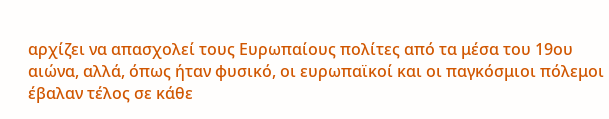αρχίζει να απασχολεί τους Ευρωπαίους πολίτες από τα μέσα του 19ου αιώνα, αλλά, όπως ήταν φυσικό, οι ευρωπαϊκοί και οι παγκόσμιοι πόλεμοι έβαλαν τέλος σε κάθε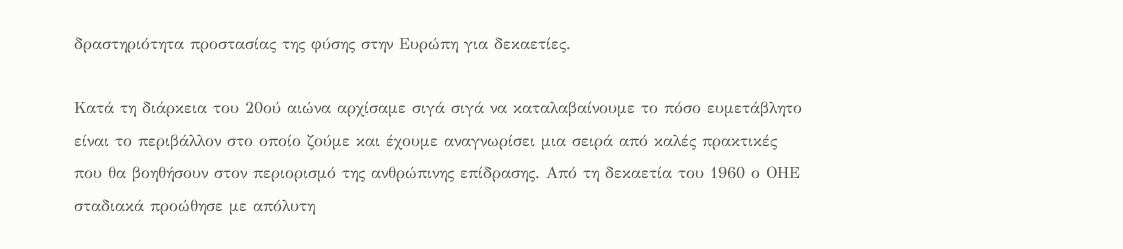δραστηριότητα προστασίας της φύσης στην Ευρώπη για δεκαετίες.

Κατά τη διάρκεια του 20ού αιώνα αρχίσαμε σιγά σιγά να καταλαβαίνουμε το πόσο ευμετάβλητο είναι το περιβάλλον στο οποίο ζούμε και έχουμε αναγνωρίσει μια σειρά από καλές πρακτικές που θα βοηθήσουν στον περιορισμό της ανθρώπινης επίδρασης. Από τη δεκαετία του 1960 ο ΟΗΕ σταδιακά προώθησε με απόλυτη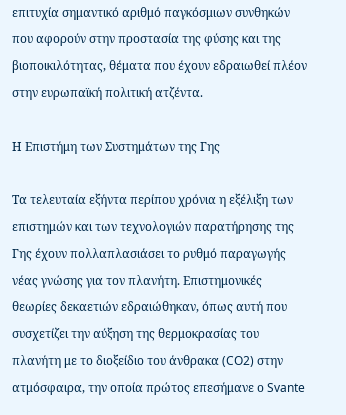επιτυχία σημαντικό αριθμό παγκόσμιων συνθηκών που αφορούν στην προστασία της φύσης και της βιοποικιλότητας, θέματα που έχουν εδραιωθεί πλέον στην ευρωπαϊκή πολιτική ατζέντα.

Η Επιστήμη των Συστημάτων της Γης

Τα τελευταία εξήντα περίπου χρόνια η εξέλιξη των επιστημών και των τεχνολογιών παρατήρησης της Γης έχουν πολλαπλασιάσει το ρυθμό παραγωγής νέας γνώσης για τον πλανήτη. Επιστημονικές θεωρίες δεκαετιών εδραιώθηκαν, όπως αυτή που συσχετίζει την αύξηση της θερμοκρασίας του πλανήτη με το διοξείδιο του άνθρακα (CO2) στην ατμόσφαιρα, την οποία πρώτος επεσήμανε ο Svante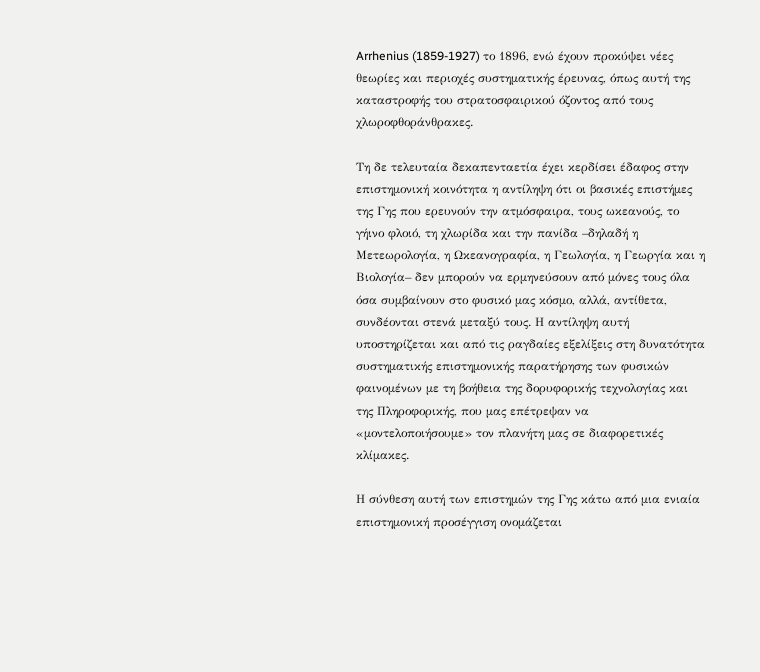Arrhenius (1859-1927) το 1896, ενώ έχουν προκύψει νέες θεωρίες και περιοχές συστηματικής έρευνας, όπως αυτή της καταστροφής του στρατοσφαιρικού όζοντος από τους χλωροφθοράνθρακες.

Τη δε τελευταία δεκαπενταετία έχει κερδίσει έδαφος στην επιστημονική κοινότητα η αντίληψη ότι οι βασικές επιστήμες της Γης που ερευνούν την ατμόσφαιρα, τους ωκεανούς, το γήινο φλοιό, τη χλωρίδα και την πανίδα –δηλαδή η Μετεωρολογία, η Ωκεανογραφία, η Γεωλογία, η Γεωργία και η Βιολογία– δεν μπορούν να ερμηνεύσουν από μόνες τους όλα όσα συμβαίνουν στο φυσικό μας κόσμο, αλλά, αντίθετα, συνδέονται στενά μεταξύ τους. Η αντίληψη αυτή υποστηρίζεται και από τις ραγδαίες εξελίξεις στη δυνατότητα συστηματικής επιστημονικής παρατήρησης των φυσικών φαινομένων με τη βοήθεια της δορυφορικής τεχνολογίας και της Πληροφορικής, που μας επέτρεψαν να «μοντελοποιήσουμε» τον πλανήτη μας σε διαφορετικές κλίμακες.

Η σύνθεση αυτή των επιστημών της Γης κάτω από μια ενιαία επιστημονική προσέγγιση ονομάζεται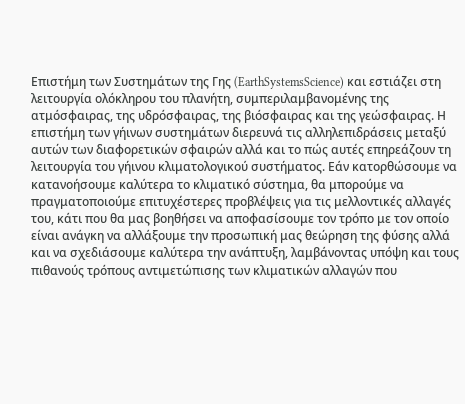Επιστήμη των Συστημάτων της Γης (EarthSystemsScience) και εστιάζει στη λειτουργία ολόκληρου του πλανήτη, συμπεριλαμβανομένης της ατμόσφαιρας, της υδρόσφαιρας, της βιόσφαιρας και της γεώσφαιρας. Η επιστήμη των γήινων συστημάτων διερευνά τις αλληλεπιδράσεις μεταξύ αυτών των διαφορετικών σφαιρών αλλά και το πώς αυτές επηρεάζουν τη λειτουργία του γήινου κλιματολογικού συστήματος. Εάν κατορθώσουμε να κατανοήσουμε καλύτερα το κλιματικό σύστημα, θα μπορούμε να πραγματοποιούμε επιτυχέστερες προβλέψεις για τις μελλοντικές αλλαγές του, κάτι που θα μας βοηθήσει να αποφασίσουμε τον τρόπο με τον οποίο είναι ανάγκη να αλλάξουμε την προσωπική μας θεώρηση της φύσης αλλά και να σχεδιάσουμε καλύτερα την ανάπτυξη, λαμβάνοντας υπόψη και τους πιθανούς τρόπους αντιμετώπισης των κλιματικών αλλαγών που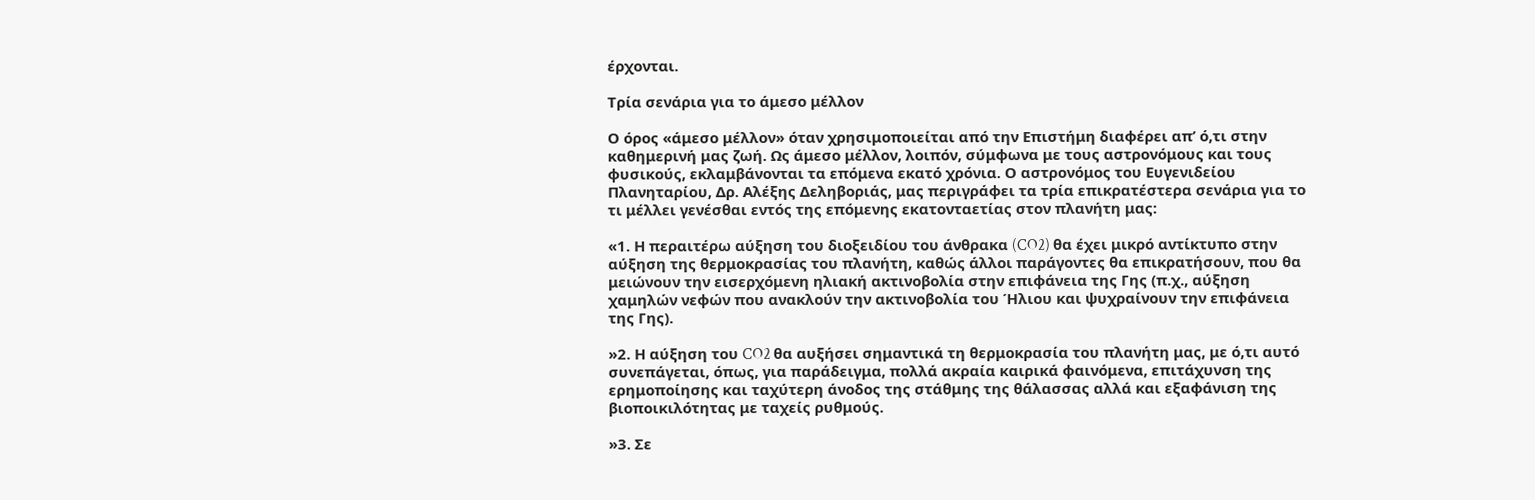έρχονται.

Τρία σενάρια για το άμεσο μέλλον

Ο όρος «άμεσο μέλλον» όταν χρησιμοποιείται από την Επιστήμη διαφέρει απ’ ό,τι στην καθημερινή μας ζωή. Ως άμεσο μέλλον, λοιπόν, σύμφωνα με τους αστρονόμους και τους φυσικούς, εκλαμβάνονται τα επόμενα εκατό χρόνια. Ο αστρονόμος του Ευγενιδείου Πλανηταρίου, Δρ. Αλέξης Δεληβοριάς, μας περιγράφει τα τρία επικρατέστερα σενάρια για το τι μέλλει γενέσθαι εντός της επόμενης εκατονταετίας στον πλανήτη μας:

«1. Η περαιτέρω αύξηση του διοξειδίου του άνθρακα (CO2) θα έχει μικρό αντίκτυπο στην αύξηση της θερμοκρασίας του πλανήτη, καθώς άλλοι παράγοντες θα επικρατήσουν, που θα μειώνουν την εισερχόμενη ηλιακή ακτινοβολία στην επιφάνεια της Γης (π.χ., αύξηση χαμηλών νεφών που ανακλούν την ακτινοβολία του Ήλιου και ψυχραίνουν την επιφάνεια της Γης).

»2. Η αύξηση του CO2 θα αυξήσει σημαντικά τη θερμοκρασία του πλανήτη μας, με ό,τι αυτό συνεπάγεται, όπως, για παράδειγμα, πολλά ακραία καιρικά φαινόμενα, επιτάχυνση της ερημοποίησης και ταχύτερη άνοδος της στάθμης της θάλασσας αλλά και εξαφάνιση της βιοποικιλότητας με ταχείς ρυθμούς.

»3. Σε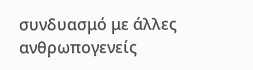συνδυασμό με άλλες ανθρωπογενείς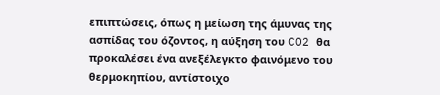επιπτώσεις, όπως η μείωση της άμυνας της ασπίδας του όζοντος, η αύξηση του CO2 θα προκαλέσει ένα ανεξέλεγκτο φαινόμενο του θερμοκηπίου, αντίστοιχο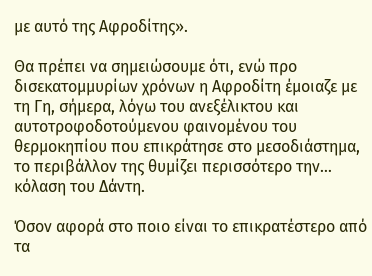με αυτό της Αφροδίτης».

Θα πρέπει να σημειώσουμε ότι, ενώ προ δισεκατομμυρίων χρόνων η Αφροδίτη έμοιαζε με τη Γη, σήμερα, λόγω του ανεξέλικτου και αυτοτροφοδοτούμενου φαινομένου του θερμοκηπίου που επικράτησε στο μεσοδιάστημα, το περιβάλλον της θυμίζει περισσότερο την… κόλαση του Δάντη.

Όσον αφορά στο ποιο είναι το επικρατέστερο από τα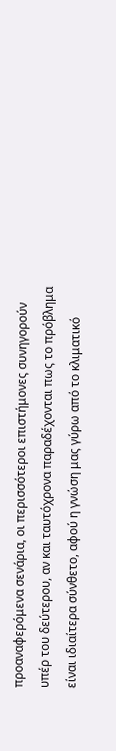προαναφερόμενα σενάρια, οι περισσότεροι επιστήμονες συνηγορούν υπέρ του δεύτερου, αν και ταυτόχρονα παραδέχονται πως το πρόβλημα είναι ιδιαίτερα σύνθετο, αφού η γνώση μας γύρω από το κλιματικό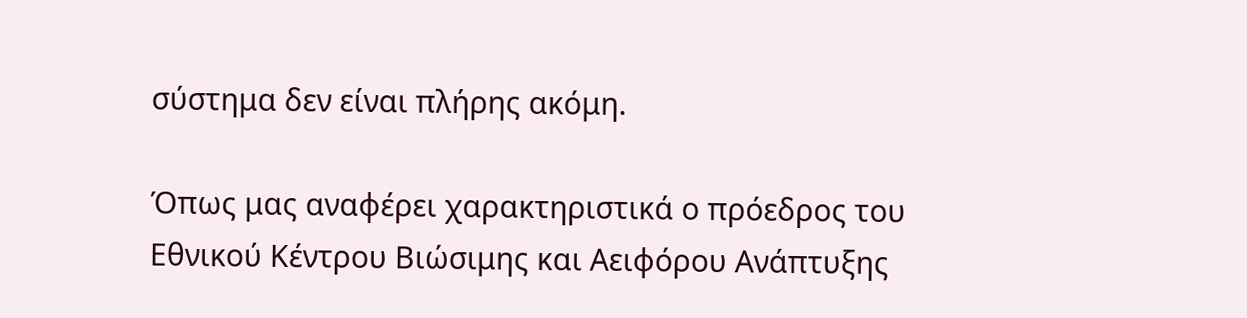σύστημα δεν είναι πλήρης ακόμη.

Όπως μας αναφέρει χαρακτηριστικά ο πρόεδρος του Εθνικού Κέντρου Βιώσιμης και Αειφόρου Ανάπτυξης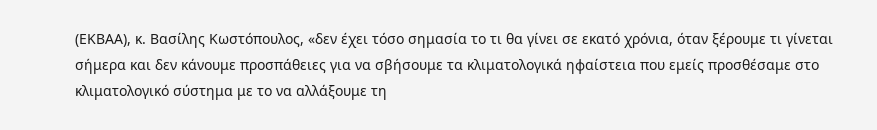(ΕΚΒΑΑ), κ. Βασίλης Κωστόπουλος, «δεν έχει τόσο σημασία το τι θα γίνει σε εκατό χρόνια, όταν ξέρουμε τι γίνεται σήμερα και δεν κάνουμε προσπάθειες για να σβήσουμε τα κλιματολογικά ηφαίστεια που εμείς προσθέσαμε στο κλιματολογικό σύστημα με το να αλλάξουμε τη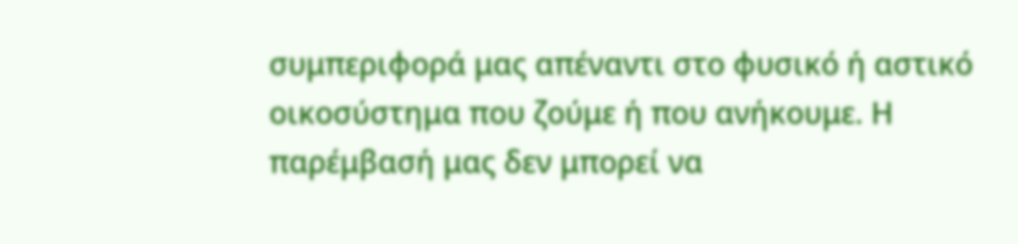συμπεριφορά μας απέναντι στο φυσικό ή αστικό οικοσύστημα που ζούμε ή που ανήκουμε. Η παρέμβασή μας δεν μπορεί να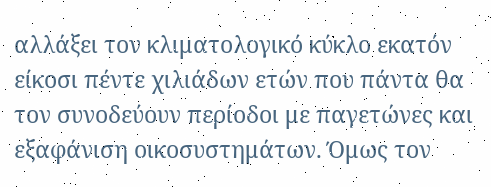αλλάξει τον κλιματολογικό κύκλο εκατόν είκοσι πέντε χιλιάδων ετών που πάντα θα τον συνοδεύουν περίοδοι με παγετώνες και εξαφάνιση οικοσυστημάτων. Όμως τον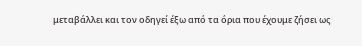μεταβάλλει και τον οδηγεί έξω από τα όρια που έχουμε ζήσει ως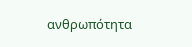ανθρωπότητα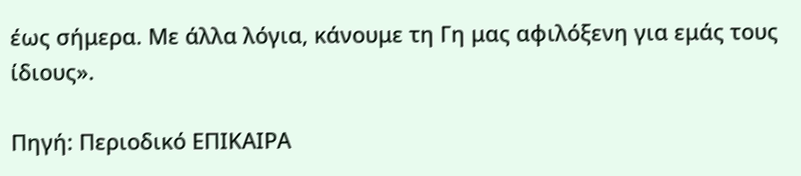έως σήμερα. Με άλλα λόγια, κάνουμε τη Γη μας αφιλόξενη για εμάς τους ίδιους».

Πηγή: Περιοδικό ΕΠΙΚΑΙΡΑ